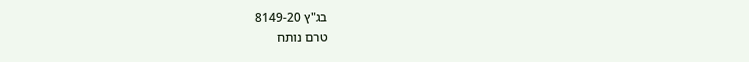בג"ץ 8149-20
טרם נותח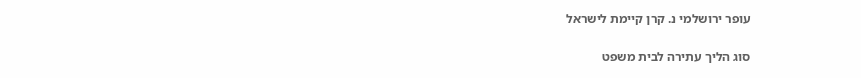עופר ירושלמי נ. קרן קיימת לישראל

סוג הליך עתירה לבית משפט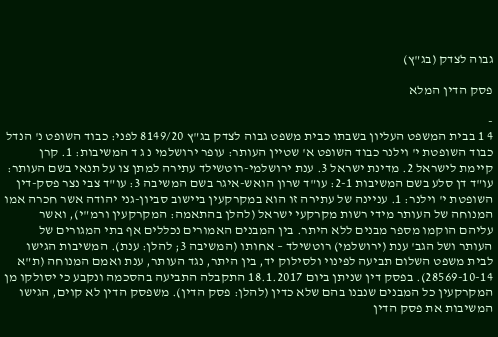גבוה לצדק (בג"ץ)

פסק הדין המלא

-
4 1 בבית המשפט העליון בשבתו כבית משפט גבוה לצדק בג"ץ 8149/20 לפני: כבוד השופט נ' הנדל כבוד השופטת י' וילנר כבוד השופט א' שטיין העותר: עופר ירושלמי נ ג ד המשיבות: 1. קרן קיימת לישראל 2. מדינת ישראל 3. ענת ירושלמי-רוטשילד עתירה למתן צו על תנאי בשם העותר: עו"ד דן סלע בשם המשיבות 2-1: עו"ד שרון הואש-איגר בשם המשיבה 3: עו"ד צבי נצר פסק-דין השופטת י' וילנר: 1. עניינה של עתירה זו הוא במקרקעין ביישוב סביון-גני יהודה אשר חכרה אמו המנוחה של העותר מידי רשות מקרקעי ישראל (להלן בהתאמה: המקרקעין ורמ"י), ואשר עליהם הוקמו מספר מבנים ללא היתר. בין המבנים האמורים נכללים אף בתי המגורים של העותר ושל הגב' ענת (ירושלמי) רוטשילד – אחותו (המשיבה 3; להלן: ענת). המשיבות הגישו לבית משפט השלום תביעה לפינוי ולסילוק יד, בין היתר, נגד העותר, ענת ואמם המנוחה (ת"א 28569-10-14). בפסק דין שניתן ביום 18.1.2017 התקבלה התביעה בהסכמה ונקבע כי יסולקו מן המקרקעין כל המבנים שנבנו בהם שלא כדין (להלן: פסק הדין). משפסק הדין לא קוים, הגישו המשיבות את פסק הדין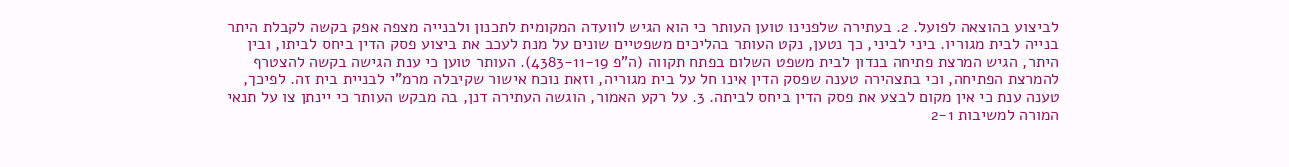לביצוע בהוצאה לפועל. 2. בעתירה שלפנינו טוען העותר כי הוא הגיש לוועדה המקומית לתכנון ולבנייה מצפה אפק בקשה לקבלת היתר בנייה לבית מגוריו. ביני לביני, כך נטען, נקט העותר בהליכים משפטיים שונים על מנת לעכב את ביצוע פסק הדין ביחס לביתו, ובין היתר, הגיש המרצת פתיחה בנדון לבית משפט השלום בפתח תקווה (ה"פ 4383-11-19). העותר טוען כי ענת הגישה בקשה להצטרף להמרצת הפתיחה, וכי בתצהירה טענה שפסק הדין אינו חל על בית מגוריה, וזאת נוכח אישור שקיבלה מרמ"י לבניית בית זה. לפיכך, טענה ענת כי אין מקום לבצע את פסק הדין ביחס לביתה. 3. על רקע האמור, הוגשה העתירה דנן, בה מבקש העותר כי יינתן צו על תנאי המורה למשיבות 2-1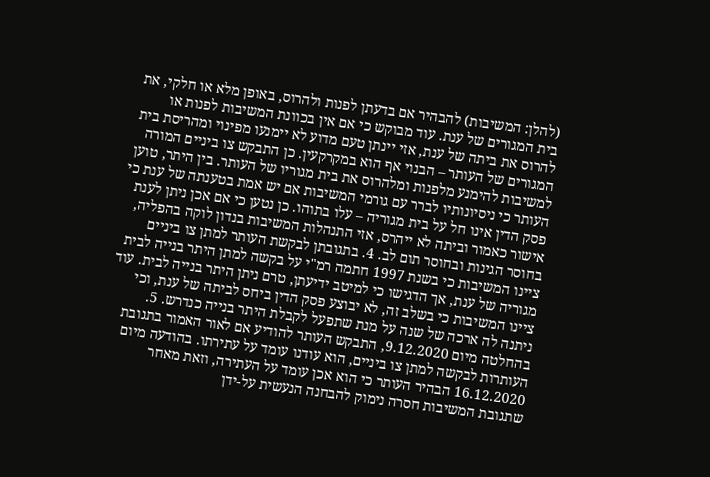(להלן: המשיבות) להבהיר אם בדעתן לפנות ולהרוס, באופן מלא או חלקי, את בית המגורים של ענת. עוד מבוקש כי אם אין בכוונת המשיבות לפנות או להרוס את ביתה של ענת, אזי יינתן טעם מדוע לא יימנעו מפינוי ומהריסת בית המגורים של העותר – הבנוי אף הוא במקרקעין. כן התבקש צו ביניים המורה למשיבות להימנע מלפנות ומלהרוס את בית מגוריו של העותר. בין היתר, טוען העותר כי ניסיונותיו לברר עם גורמי המשיבות אם יש אמת בטענתה של ענת כי פסק הדין אינו חל על בית מגוריה – עלו בתוהו. כן נטען כי אם אכן ניתן לענת אישור כאמור וביתה לא ייהרס, אזי התנהלות המשיבות בנדון לוקה בהפליה, בחוסר הגינות ובחוסר תום לב. 4. בתגובתן לבקשת העותר למתן צו ביניים ציינו המשיבות כי בשנת 1997 חתמה רמ"י על בקשה למתן היתר בנייה לבית מגוריה של ענת, אך הדגישו כי למיטב ידיעתן, טרם ניתן היתר בנייה לבית. עוד ציינו המשיבות כי בשלב זה, לא יבוצע פסק הדין ביחס לביתה של ענת, וכי ניתנה לה ארכה של שנה על מנת שתפעל לקבלת היתר בנייה כנדרש. 5. בהחלטה מיום 9.12.2020, התבקש העותר להודיע אם לאור האמור בתגובת העותרות לבקשה למתן צו ביניים, הוא עודנו עומד על עתירתו. בהודעה מיום 16.12.2020 הבהיר העותר כי הוא אכן עומד על העתירה, וזאת מאחר שתגובת המשיבות חסרה נימוק להבחנה הנעשית על-ידן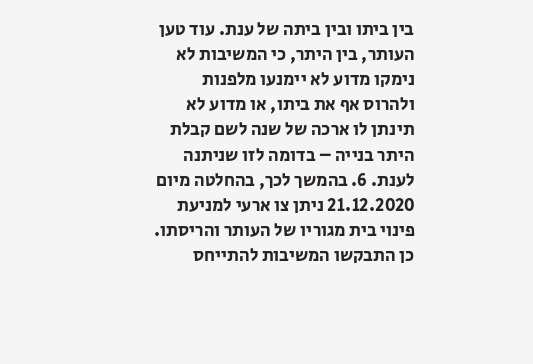בין ביתו ובין ביתה של ענת. עוד טען העותר, בין היתר, כי המשיבות לא נימקו מדוע לא יימנעו מלפנות ולהרוס אף את ביתו, או מדוע לא תינתן לו ארכה של שנה לשם קבלת היתר בנייה – בדומה לזו שניתנה לענת. 6. בהמשך לכך, בהחלטה מיום 21.12.2020 ניתן צו ארעי למניעת פינוי בית מגוריו של העותר והריסתו. כן התבקשו המשיבות להתייחס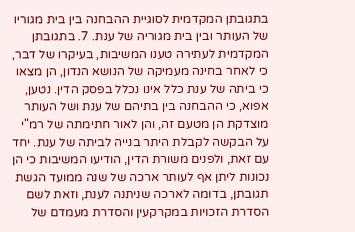בתגובתן המקדמית לסוגיית ההבחנה בין בית מגוריו של העותר ובין בית מגוריה של ענת. 7. בתגובתן המקדמית לעתירה טענו המשיבות, בעיקרו של דבר, כי לאחר בחינה מעמיקה של הנושא הנדון, הן מצאו כי ביתה של ענת כלל אינו נכלל בפסק הדין. נטען, אפוא, כי ההבחנה בין בתיהם של ענת ושל העותר מוצדקת הן מטעם זה, והן לאור חתימתה של רמ"י על הבקשה לקבלת היתר בנייה לביתה של ענת. יחד עם זאת, ולפנים משורת הדין, הודיעו המשיבות כי הן נכונות ליתן אף לעותר ארכה של שנה ממועד הגשת תגובתן, בדומה לארכה שניתנה לענת, וזאת לשם הסדרת הזכויות במקרקעין והסדרת מעמדם של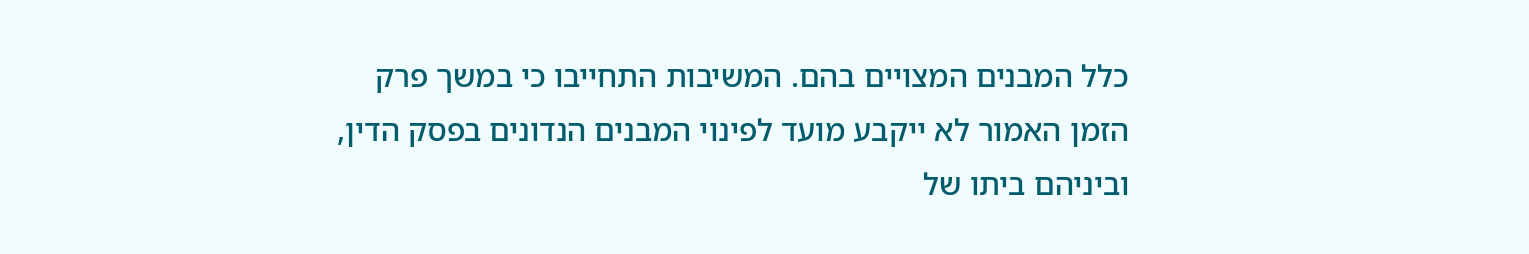כלל המבנים המצויים בהם. המשיבות התחייבו כי במשך פרק הזמן האמור לא ייקבע מועד לפינוי המבנים הנדונים בפסק הדין, וביניהם ביתו של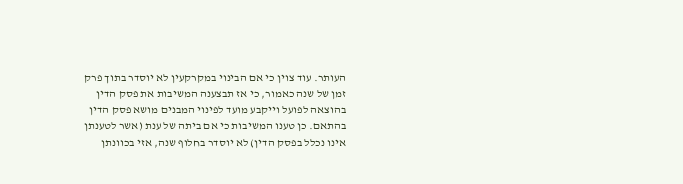העותר. עוד צוין כי אם הבינוי במקרקעין לא יוסדר בתוך פרק זמן של שנה כאמור, כי אז תבצענה המשיבות את פסק הדין בהוצאה לפועל וייקבע מועד לפינוי המבנים מושא פסק הדין בהתאם. כן טענו המשיבות כי אם ביתה של ענת (אשר לטענתן אינו נכלל בפסק הדין) לא יוסדר בחלוף שנה, אזי בכוונתן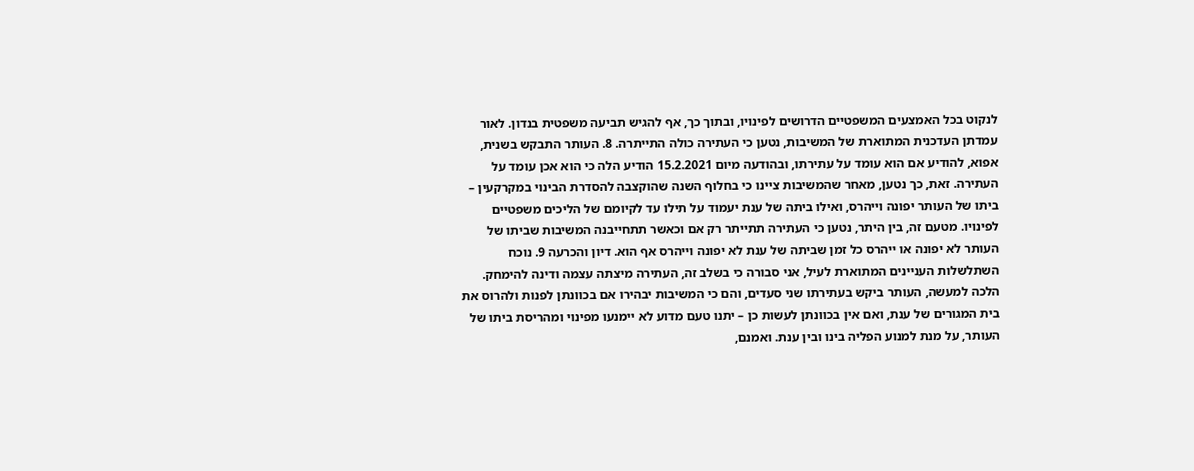לנקוט בכל האמצעים המשפטיים הדרושים לפינויו, ובתוך כך, אף להגיש תביעה משפטית בנדון. לאור עמדתן העדכנית המתוארת של המשיבות, נטען כי העתירה כולה התייתרה. 8. העותר התבקש בשנית, אפוא, להודיע אם הוא עומד על עתירתו, ובהודעה מיום 15.2.2021 הודיע הלה כי הוא אכן עומד על העתירה. זאת, כך נטען, מאחר שהמשיבות ציינו כי בחלוף השנה שהוקצבה להסדרת הבינוי במקרקעין – ביתו של העותר יפונה וייהרס, ואילו ביתה של ענת יעמוד על תילו עד לקיומם של הליכים משפטיים לפינויו. מטעם זה, בין היתר, נטען כי העתירה תתייתר רק אם וכאשר תתחייבנה המשיבות שביתו של העותר לא יפונה או ייהרס כל זמן שביתה של ענת לא יפונה וייהרס אף הוא. דיון והכרעה 9. נוכח השתלשלות העניינים המתוארת לעיל, אני סבורה כי בשלב זה, העתירה מיצתה עצמה ודינה להימחק. הלכה למעשה, העותר ביקש בעתירתו שני סעדים, והם כי המשיבות יבהירו אם בכוונתן לפנות ולהרוס את בית המגורים של ענת, ואם אין בכוונתן לעשות כן – יתנו טעם מדוע לא יימנעו מפינוי ומהריסת ביתו של העותר, על מנת למנוע הפליה בינו ובין ענת. ואמנם,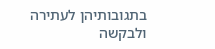בתגובותיהן לעתירה ולבקשה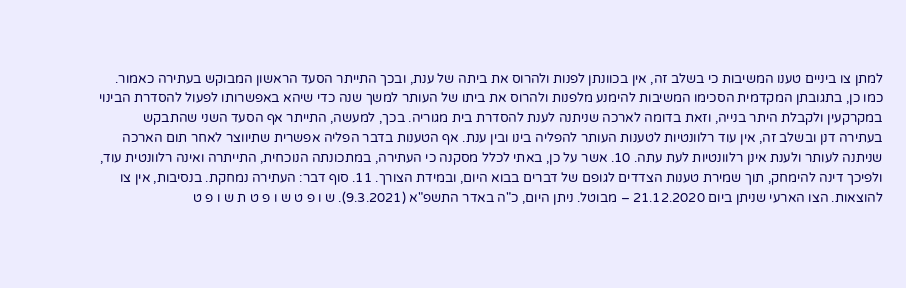למתן צו ביניים טענו המשיבות כי בשלב זה, אין בכוונתן לפנות ולהרוס את ביתה של ענת, ובכך התייתר הסעד הראשון המבוקש בעתירה כאמור. כמו כן, בתגובתן המקדמית הסכימו המשיבות להימנע מלפנות ולהרוס את ביתו של העותר למשך שנה כדי שיהא באפשרותו לפעול להסדרת הבינוי במקרקעין ולקבלת היתר בנייה, וזאת בדומה לארכה שניתנה לענת להסדרת בית מגוריה. בכך, למעשה, התייתר אף הסעד השני שהתבקש בעתירה דנן ובשלב זה, אין עוד רלוונטיות לטענות העותר להפליה בינו ובין ענת. אף הטענות בדבר הפליה אפשרית שתיווצר לאחר תום הארכה שניתנה לעותר ולענת אינן רלוונטיות לעת עתה. 10. אשר על כן, באתי לכלל מסקנה כי העתירה, במתכונתה הנוכחית, התייתרה ואינה רלוונטית עוד, ולפיכך דינה להימחק, תוך שמירת טענות הצדדים לגופם של דברים בבוא היום, ובמידת הצורך. 11. סוף דבר: העתירה נמחקת. בנסיבות, אין צו להוצאות. הצו הארעי שניתן ביום 21.12.2020 – מבוטל. ניתן היום, כ"ה באדר התשפ"א (9.3.2021). ש ו פ ט ש ו פ ט ת ש ו פ ט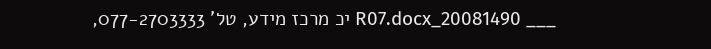___ 20081490_R07.docx יכ מרכז מידע, טל' 077-2703333,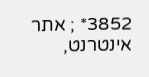3852* ; אתר אינטרנט,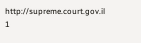http://supreme.court.gov.il 1